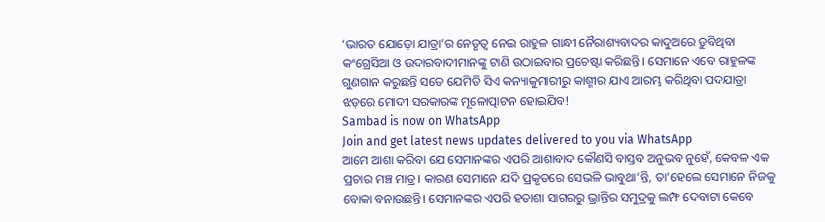‘ଭାରତ ଯୋଡ଼ୋ ଯାତ୍ରା’ର ନେତୃତ୍ବ ନେଇ ରାହୁଳ ଗାନ୍ଧୀ ନୈରାଶ୍ୟବାଦର କାଦୁଅରେ ଡୁବିଥିବା କଂଗ୍ରେସିଆ ଓ ଉଦାରବାଦୀମାନଙ୍କୁ ଟାଣି ଉଠାଇବାର ପ୍ରଚେଷ୍ଟା କରିଛନ୍ତି। ସେମାନେ ଏବେ ରାହୁଳଙ୍କ ଗୁଣଗାନ କରୁଛନ୍ତି ସତେ ଯେମିତି ସିଏ କନ୍ୟାକୁମାରୀରୁ କାଶ୍ମୀର ଯାଏ ଆରମ୍ଭ କରିଥିବା ପଦଯାତ୍ରା ଝଡ଼ରେ ମୋଦୀ ସରକାରଙ୍କ ମୂଳୋତ୍ପାଟନ ହୋଇଯିବ!
Sambad is now on WhatsApp
Join and get latest news updates delivered to you via WhatsApp
ଆମେ ଆଶା କରିବା ଯେ ସେମାନଙ୍କର ଏପରି ଆଶାବାଦ କୌଣସି ବାସ୍ତବ ଅନୁଭବ ନୁହେଁ, କେବଳ ଏକ ପ୍ରଚାର ମଞ୍ଚ ମାତ୍ର। କାରଣ ସେମାନେ ଯଦି ପ୍ରକୃତରେ ସେଭଳି ଭାବୁଥା’ନ୍ତି, ତା’ହେଲେ ସେମାନେ ନିଜକୁ ବୋକା ବନାଉଛନ୍ତି। ସେମାନଙ୍କର ଏପରି ହତାଶା ସାଗରରୁ ଭ୍ରାନ୍ତିର ସମୁଦ୍ରକୁ ଲମ୍ଫ ଦେବାଟା କେବେ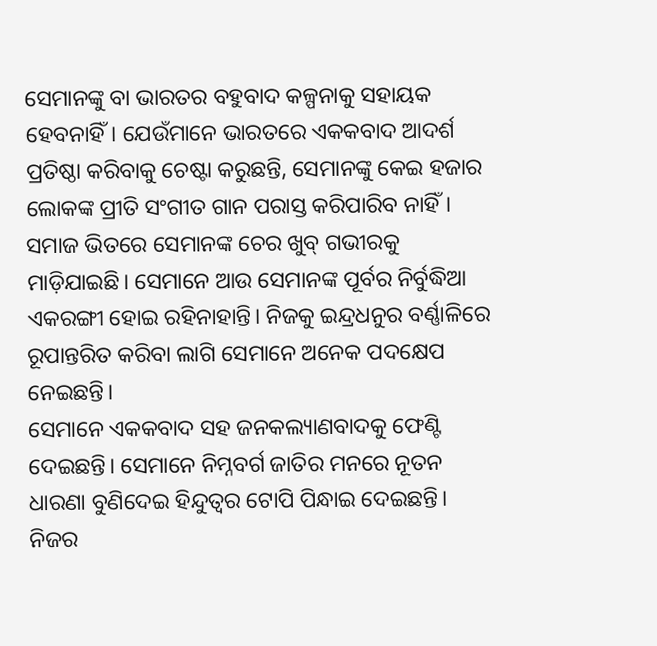ସେମାନଙ୍କୁ ବା ଭାରତର ବହୁବାଦ କଳ୍ପନାକୁ ସହାୟକ ହେବନାହିଁ। ଯେଉଁମାନେ ଭାରତରେ ଏକକବାଦ ଆଦର୍ଶ ପ୍ରତିଷ୍ଠା କରିବାକୁ ଚେଷ୍ଟା କରୁଛନ୍ତି, ସେମାନଙ୍କୁ କେଇ ହଜାର ଲୋକଙ୍କ ପ୍ରୀତି ସଂଗୀତ ଗାନ ପରାସ୍ତ କରିପାରିବ ନାହିଁ। ସମାଜ ଭିତରେ ସେମାନଙ୍କ ଚେର ଖୁବ୍ ଗଭୀରକୁ ମାଡ଼ିଯାଇଛି। ସେମାନେ ଆଉ ସେମାନଙ୍କ ପୂର୍ବର ନିର୍ବୁଦ୍ଧିଆ ଏକରଙ୍ଗୀ ହୋଇ ରହିନାହାନ୍ତି। ନିଜକୁ ଇନ୍ଦ୍ରଧନୁର ବର୍ଣ୍ଣାଳିରେ ରୂପାନ୍ତରିତ କରିବା ଲାଗି ସେମାନେ ଅନେକ ପଦକ୍ଷେପ ନେଇଛନ୍ତି।
ସେମାନେ ଏକକବାଦ ସହ ଜନକଲ୍ୟାଣବାଦକୁ ଫେଣ୍ଟି ଦେଇଛନ୍ତି। ସେମାନେ ନିମ୍ନବର୍ଗ ଜାତିର ମନରେ ନୂତନ ଧାରଣା ବୁଣିଦେଇ ହିନ୍ଦୁତ୍ବର ଟୋପି ପିନ୍ଧାଇ ଦେଇଛନ୍ତି। ନିଜର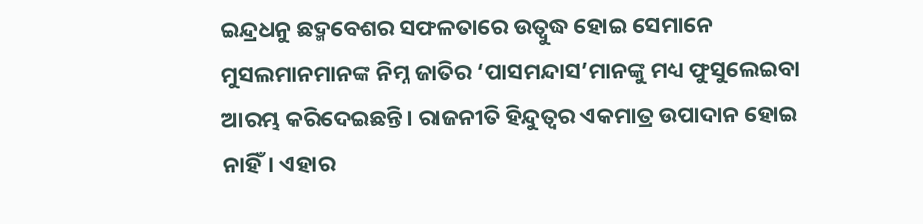ଇନ୍ଦ୍ରଧନୁ ଛଦ୍ମବେଶର ସଫଳତାରେ ଉତ୍ବୁଦ୍ଧ ହୋଇ ସେମାନେ ମୁସଲମାନମାନଙ୍କ ନିମ୍ନ ଜାତିର ‘ପାସମନ୍ଦାସ’ମାନଙ୍କୁ ମଧ୍ୟ ଫୁସୁଲେଇବା ଆରମ୍ଭ କରିଦେଇଛନ୍ତି। ରାଜନୀତି ହିନ୍ଦୁତ୍ବର ଏକମାତ୍ର ଉପାଦାନ ହୋଇ ନାହିଁ। ଏହାର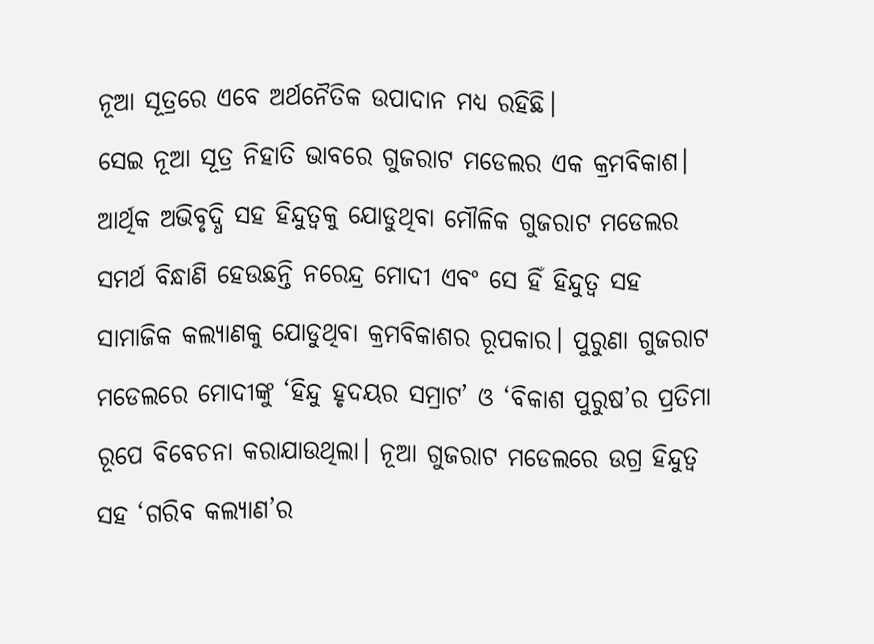ନୂଆ ସୂତ୍ରରେ ଏବେ ଅର୍ଥନୈତିକ ଉପାଦାନ ମଧ୍ୟ ରହିଛି।
ସେଇ ନୂଆ ସୂତ୍ର ନିହାତି ଭାବରେ ଗୁଜରାଟ ମଡେଲର ଏକ କ୍ରମବିକାଶ। ଆର୍ଥିକ ଅଭିବୃଦ୍ଧି ସହ ହିନ୍ଦୁତ୍ବକୁ ଯୋଡୁଥିବା ମୌଳିକ ଗୁଜରାଟ ମଡେଲର ସମର୍ଥ ବିନ୍ଧାଣି ହେଉଛନ୍ତି ନରେନ୍ଦ୍ର ମୋଦୀ ଏବଂ ସେ ହିଁ ହିନ୍ଦୁତ୍ବ ସହ ସାମାଜିକ କଲ୍ୟାଣକୁ ଯୋଡୁଥିବା କ୍ରମବିକାଶର ରୂପକାର। ପୁରୁଣା ଗୁଜରାଟ ମଡେଲରେ ମୋଦୀଙ୍କୁ ‘ହିନ୍ଦୁ ହୃଦୟର ସମ୍ରାଟ’ ଓ ‘ବିକାଶ ପୁରୁଷ’ର ପ୍ରତିମା ରୂପେ ବିବେଚନା କରାଯାଉଥିଲା। ନୂଆ ଗୁଜରାଟ ମଡେଲରେ ଉଗ୍ର ହିନ୍ଦୁତ୍ବ ସହ ‘ଗରିବ କଲ୍ୟାଣ’ର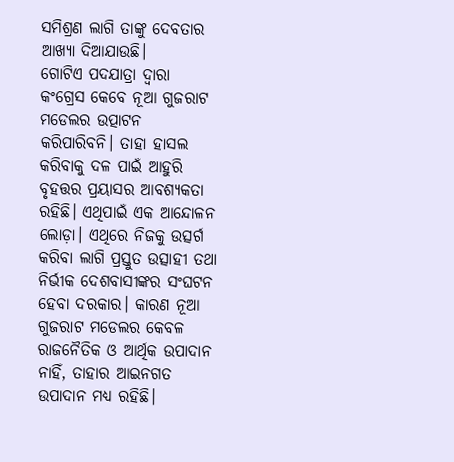ସମିଶ୍ରଣ ଲାଗି ତାଙ୍କୁ ଦେବତାର ଆଖ୍ୟା ଦିଆଯାଉଛି।
ଗୋଟିଏ ପଦଯାତ୍ରା ଦ୍ବାରା କଂଗ୍ରେସ କେବେ ନୂଆ ଗୁଜରାଟ ମଡେଲର ଉତ୍ପାଟନ କରିପାରିବନି। ତାହା ହାସଲ କରିବାକୁ ଦଳ ପାଇଁ ଆହୁରି ବୃହତ୍ତର ପ୍ରୟାସର ଆବଶ୍ୟକତା ରହିଛି। ଏଥିପାଇଁ ଏକ ଆନ୍ଦୋଳନ ଲୋଡ଼ା। ଏଥିରେ ନିଜକୁ ଉତ୍ସର୍ଗ କରିବା ଲାଗି ପ୍ରସ୍ତୁତ ଉତ୍ସାହୀ ତଥା ନିର୍ଭୀକ ଦେଶବାସୀଙ୍କର ସଂଘଟନ ହେବା ଦରକାର। କାରଣ ନୂଆ ଗୁଜରାଟ ମଡେଲର କେବଳ ରାଜନୈତିକ ଓ ଆର୍ଥିକ ଉପାଦାନ ନାହିଁ, ତାହାର ଆଇନଗତ ଉପାଦାନ ମଧ୍ୟ ରହିଛି।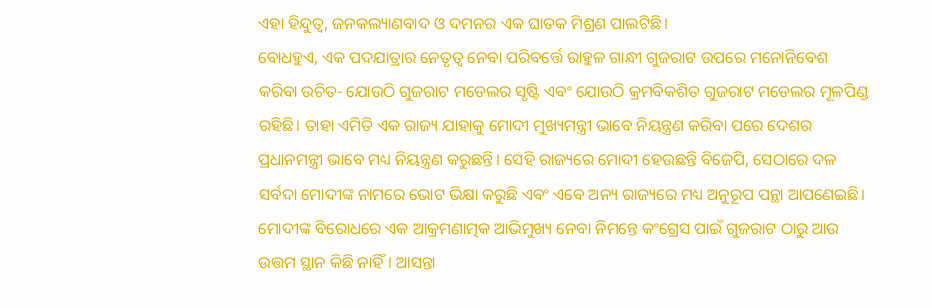ଏହା ହିନ୍ଦୁତ୍ବ, ଜନକଲ୍ୟାଣବାଦ ଓ ଦମନର ଏକ ଘାତକ ମିଶ୍ରଣ ପାଲଟିଛି।
ବୋଧହୁଏ, ଏକ ପଦଯାତ୍ରାର ନେତୃତ୍ବ ନେବା ପରିବର୍ତ୍ତେ ରାହୁଳ ଗାନ୍ଧୀ ଗୁଜରାଟ ଉପରେ ମନୋନିବେଶ କରିବା ଉଚିତ- ଯୋଉଠି ଗୁଜରାଟ ମଡେଲର ସୃଷ୍ଟି ଏବଂ ଯୋଉଠି କ୍ରମବିକଶିତ ଗୁଜରାଟ ମଡେଲର ମୂଳପିଣ୍ଡ ରହିଛି। ତାହା ଏମିତି ଏକ ରାଜ୍ୟ ଯାହାକୁ ମୋଦୀ ମୁଖ୍ୟମନ୍ତ୍ରୀ ଭାବେ ନିୟନ୍ତ୍ରଣ କରିବା ପରେ ଦେଶର ପ୍ରଧାନମନ୍ତ୍ରୀ ଭାବେ ମଧ୍ୟ ନିୟନ୍ତ୍ରଣ କରୁଛନ୍ତି। ସେହି ରାଜ୍ୟରେ ମୋଦୀ ହେଉଛନ୍ତି ବିଜେପି, ସେଠାରେ ଦଳ ସର୍ବଦା ମୋଦୀଙ୍କ ନାମରେ ଭୋଟ ଭିକ୍ଷା କରୁଛି ଏବଂ ଏବେ ଅନ୍ୟ ରାଜ୍ୟରେ ମଧ୍ୟ ଅନୁରୂପ ପନ୍ଥା ଆପଣେଇଛି।
ମୋଦୀଙ୍କ ବିରୋଧରେ ଏକ ଆକ୍ରମଣାତ୍ମକ ଆଭିମୁଖ୍ୟ ନେବା ନିମନ୍ତେ କଂଗ୍ରେସ ପାଇଁ ଗୁଜରାଟ ଠାରୁ ଆଉ ଉତ୍ତମ ସ୍ଥାନ କିଛି ନାହିଁ। ଆସନ୍ତା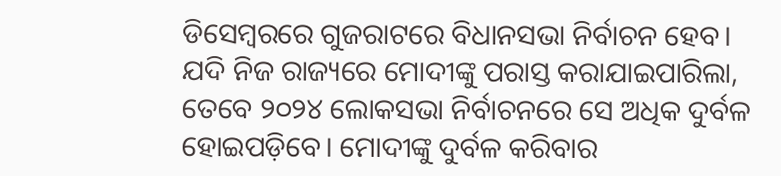ଡିସେମ୍ବରରେ ଗୁଜରାଟରେ ବିଧାନସଭା ନିର୍ବାଚନ ହେବ। ଯଦି ନିଜ ରାଜ୍ୟରେ ମୋଦୀଙ୍କୁ ପରାସ୍ତ କରାଯାଇପାରିଲା, ତେବେ ୨୦୨୪ ଲୋକସଭା ନିର୍ବାଚନରେ ସେ ଅଧିକ ଦୁର୍ବଳ ହୋଇପଡ଼ିବେ। ମୋଦୀଙ୍କୁ ଦୁର୍ବଳ କରିବାର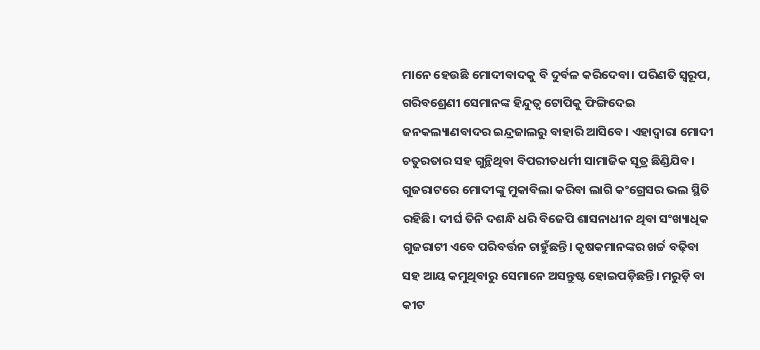ମାନେ ହେଉଛି ମୋଦୀବାଦକୁ ବି ଦୁର୍ବଳ କରିଦେବା। ପରିଣତି ସ୍ବରୂପ, ଗରିବଶ୍ରେଣୀ ସେମାନଙ୍କ ହିନ୍ଦୁତ୍ବ ଟୋପିକୁ ଫିଙ୍ଗିଦେଇ ଜନକଲ୍ୟାଣବାଦର ଇନ୍ଦ୍ରଜାଲରୁ ବାହାରି ଆସିବେ। ଏହାଦ୍ବାରା ମୋଦୀ ଚତୁରତାର ସହ ଗୁନ୍ଥିଥିବା ବିପରୀତଧର୍ମୀ ସାମାଜିକ ସୂତ୍ର ଛିଣ୍ଡିଯିବ।
ଗୁଜରାଟରେ ମୋଦୀଙ୍କୁ ମୁକାବିଲା କରିବା ଲାଗି କଂଗ୍ରେସର ଭଲ ସ୍ଥିତି ରହିଛି। ଦୀର୍ଘ ତିନି ଦଶନ୍ଧି ଧରି ବିଜେପି ଶାସନାଧୀନ ଥିବା ସଂଖ୍ୟାଧିକ ଗୁଜରାଟୀ ଏବେ ପରିବର୍ତ୍ତନ ଚାହୁଁଛନ୍ତି। କୃଷକମାନଙ୍କର ଖର୍ଚ୍ଚ ବଢ଼ିବା ସହ ଆୟ କମୁଥିବାରୁ ସେମାନେ ଅସନ୍ତୁଷ୍ଟ ହୋଇପଡ଼ିଛନ୍ତି। ମରୁଡ଼ି ବା କୀଟ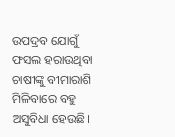ଉପଦ୍ରବ ଯୋଗୁଁ ଫସଲ ହରାଉଥିବା ଚାଷୀଙ୍କୁ ବୀମାରାଶି ମିଳିବାରେ ବହୁ ଅସୁବିଧା ହେଉଛି।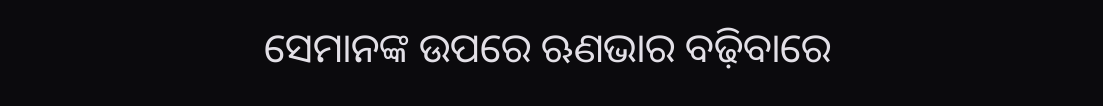ସେମାନଙ୍କ ଉପରେ ଋଣଭାର ବଢ଼ିବାରେ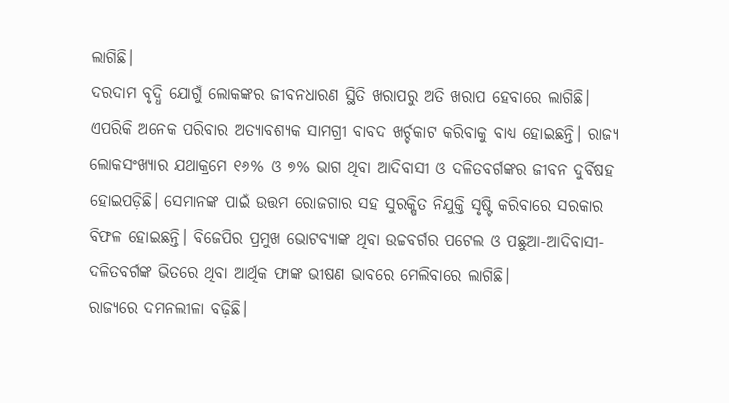ଲାଗିଛି।
ଦରଦାମ ବୃଦ୍ଧି ଯୋଗୁଁ ଲୋକଙ୍କର ଜୀବନଧାରଣ ସ୍ଥିତି ଖରାପରୁ ଅତି ଖରାପ ହେବାରେ ଲାଗିଛି। ଏପରିକି ଅନେକ ପରିବାର ଅତ୍ୟାବଶ୍ୟକ ସାମଗ୍ରୀ ବାବଦ ଖର୍ଚ୍ଚକାଟ କରିବାକୁ ବାଧ୍ୟ ହୋଇଛନ୍ତି। ରାଜ୍ୟ ଲୋକସଂଖ୍ୟାର ଯଥାକ୍ରମେ ୧୬% ଓ ୭% ଭାଗ ଥିବା ଆଦିବାସୀ ଓ ଦଳିତବର୍ଗଙ୍କର ଜୀବନ ଦୁର୍ବିଷହ ହୋଇପଡ଼ିଛି। ସେମାନଙ୍କ ପାଇଁ ଉତ୍ତମ ରୋଜଗାର ସହ ସୁରକ୍ଷିତ ନିଯୁକ୍ତି ସୃଷ୍ଟି କରିବାରେ ସରକାର ବିଫଳ ହୋଇଛନ୍ତି। ବିଜେପିର ପ୍ରମୁଖ ଭୋଟବ୍ୟାଙ୍କ ଥିବା ଉଚ୍ଚବର୍ଗର ପଟେଲ ଓ ପଛୁଆ-ଆଦିବାସୀ-ଦଳିତବର୍ଗଙ୍କ ଭିତରେ ଥିବା ଆର୍ଥିକ ଫାଙ୍କ ଭୀଷଣ ଭାବରେ ମେଲିବାରେ ଲାଗିଛି।
ରାଜ୍ୟରେ ଦମନଲୀଳା ବଢ଼ିଛି।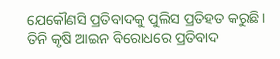ଯେକୌଣସି ପ୍ରତିବାଦକୁ ପୁଲିସ ପ୍ରତିହତ କରୁଛି। ତିନି କୃଷି ଆଇନ ବିରୋଧରେ ପ୍ରତିବାଦ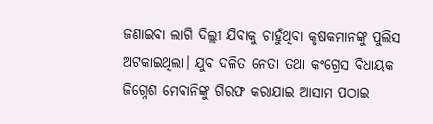ଜଣାଇବା ଲାଗି ଦିଲ୍ଲୀ ଯିବାକୁ ଚାହୁଁଥିବା କୃଷକମାନଙ୍କୁ ପୁଲିସ ଅଟକାଇଥିଲା। ଯୁବ ଦଳିତ ନେତା ତଥା କଂଗ୍ରେସ ବିଧାୟକ ଜିଗ୍ନେଶ ମେଵାନିଙ୍କୁ ଗିରଫ କରାଯାଇ ଆସାମ ପଠାଇ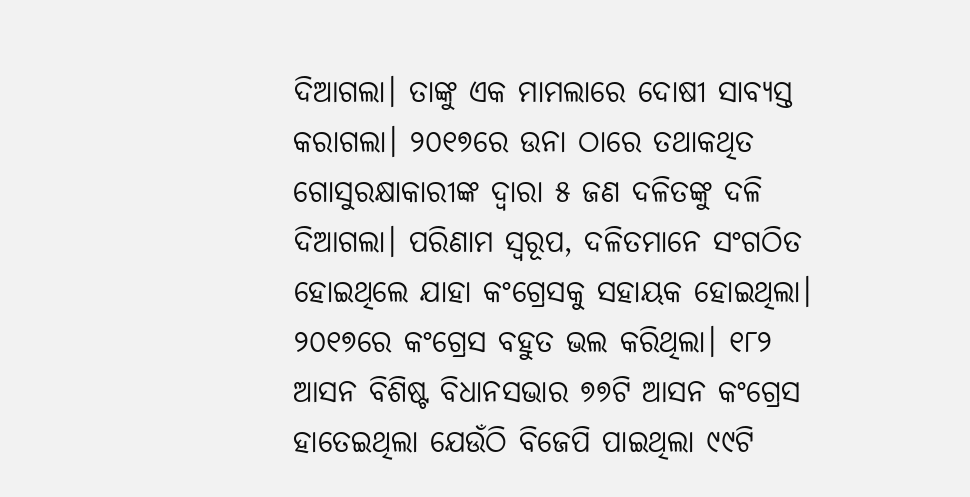ଦିଆଗଲା। ତାଙ୍କୁ ଏକ ମାମଲାରେ ଦୋଷୀ ସାବ୍ୟସ୍ତ କରାଗଲା। ୨୦୧୭ରେ ଉନା ଠାରେ ତଥାକଥିତ ଗୋସୁରକ୍ଷାକାରୀଙ୍କ ଦ୍ବାରା ୫ ଜଣ ଦଳିତଙ୍କୁ ଦଳି ଦିଆଗଲା। ପରିଣାମ ସ୍ବରୂପ, ଦଳିତମାନେ ସଂଗଠିତ ହୋଇଥିଲେ ଯାହା କଂଗ୍ରେସକୁ ସହାୟକ ହୋଇଥିଲା।
୨୦୧୭ରେ କଂଗ୍ରେସ ବହୁତ ଭଲ କରିଥିଲା। ୧୮୨ ଆସନ ବିଶିଷ୍ଟ ବିଧାନସଭାର ୭୭ଟି ଆସନ କଂଗ୍ରେସ ହାତେଇଥିଲା ଯେଉଁଠି ବିଜେପି ପାଇଥିଲା ୯୯ଟି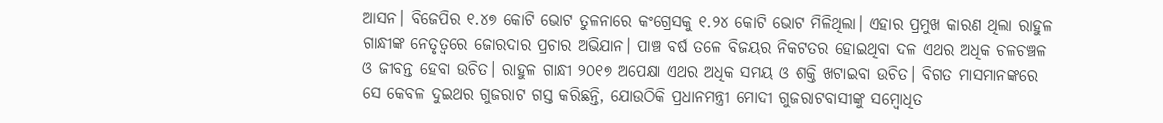ଆସନ। ବିଜେପିର ୧.୪୭ କୋଟି ଭୋଟ ତୁଳନାରେ କଂଗ୍ରେସକୁ ୧.୨୪ କୋଟି ଭୋଟ ମିଳିଥିଲା। ଏହାର ପ୍ରମୁଖ କାରଣ ଥିଲା ରାହୁଳ ଗାନ୍ଧୀଙ୍କ ନେତୃତ୍ବରେ ଜୋରଦାର ପ୍ରଚାର ଅଭିଯାନ। ପାଞ୍ଚ ବର୍ଷ ତଳେ ବିଜୟର ନିକଟତର ହୋଇଥିବା ଦଳ ଏଥର ଅଧିକ ଚଳଚଞ୍ଚଳ ଓ ଜୀବନ୍ତ ହେବା ଉଚିତ। ରାହୁଳ ଗାନ୍ଧୀ ୨୦୧୭ ଅପେକ୍ଷା ଏଥର ଅଧିକ ସମୟ ଓ ଶକ୍ତି ଖଟାଇବା ଉଚିତ। ବିଗତ ମାସମାନଙ୍କରେ ସେ କେବଳ ଦୁଇଥର ଗୁଜରାଟ ଗସ୍ତ କରିଛନ୍ତି, ଯୋଉଠିକି ପ୍ରଧାନମନ୍ତ୍ରୀ ମୋଦୀ ଗୁଜରାଟବାସୀଙ୍କୁ ସମ୍ବୋଧିତ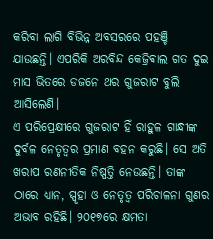କରିବା ଲାଗି ବିଭିନ୍ନ ଅବସରରେ ପହଞ୍ଚି ଯାଉଛନ୍ତି। ଏପରିକି ଅରବିନ୍ଦ କେଜ୍ରିଵାଲ ଗତ ଦୁଇ ମାସ ଭିତରେ ଡଜନେ ଥର ଗୁଜରାଟ ବୁଲି ଆସିଲେଣି।
ଏ ପରିପ୍ରେକ୍ଷୀରେ ଗୁଜରାଟ ହିଁ ରାହୁଳ ଗାନ୍ଧୀଙ୍କ ଦୁର୍ବଳ ନେତୃତ୍ବର ପ୍ରମାଣ ବହନ କରୁଛି। ସେ ଅତି ଖରାପ ରଣନୀତିକ ନିଷ୍ପତ୍ତି ନେଉଛନ୍ତି। ତାଙ୍କ ଠାରେ ଧ୍ୟାନ, ସ୍ପୃହା ଓ ନେତୃତ୍ବ ପରିଚାଳନା ଗୁଣର ଅଭାବ ରହିଛି। ୨୦୧୭ରେ କ୍ଷମତା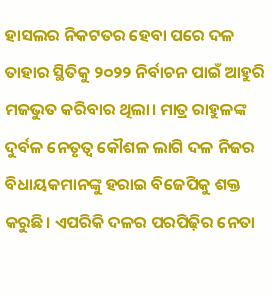ହାସଲର ନିକଟତର ହେବା ପରେ ଦଳ ତାହାର ସ୍ଥିତିକୁ ୨୦୨୨ ନିର୍ବାଚନ ପାଇଁ ଆହୁରି ମଜଭୁତ କରିବାର ଥିଲା। ମାତ୍ର ରାହୁଳଙ୍କ ଦୁର୍ବଳ ନେତୃତ୍ବ କୌଶଳ ଲାଗି ଦଳ ନିଜର ବିଧାୟକମାନଙ୍କୁ ହରାଇ ବିଜେପିକୁ ଶକ୍ତ କରୁଛି। ଏପରିକି ଦଳର ପରପିଢ଼ିର ନେତା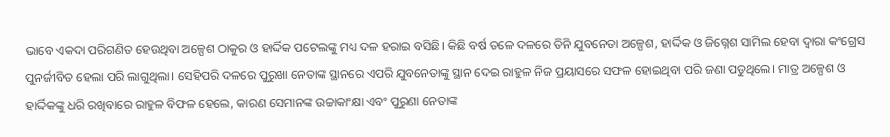ଭାବେ ଏକଦା ପରିଗଣିତ ହେଉଥିବା ଅଳ୍ପେଶ ଠାକୁର ଓ ହାର୍ଦ୍ଦିକ ପଟେଲଙ୍କୁ ମଧ୍ୟ ଦଳ ହରାଇ ବସିଛି। କିଛି ବର୍ଷ ତଳେ ଦଳରେ ତିନି ଯୁବନେତା ଅଳ୍ପେଶ, ହାର୍ଦ୍ଦିକ ଓ ଜିଗ୍ନେଶ ସାମିଲ ହେବା ଦ୍ବାରା କଂଗ୍ରେସ ପୁନର୍ଜୀବିତ ହେଲା ପରି ଲାଗୁଥିଲା। ସେହିପରି ଦଳରେ ପୁରୁଖା ନେତାଙ୍କ ସ୍ଥାନରେ ଏପରି ଯୁବନେତାଙ୍କୁ ସ୍ଥାନ ଦେଇ ରାହୁଳ ନିଜ ପ୍ରୟାସରେ ସଫଳ ହୋଇଥିବା ପରି ଜଣା ପଡୁଥିଲେ। ମାତ୍ର ଅଳ୍ପେଶ ଓ ହାର୍ଦ୍ଦିକଙ୍କୁ ଧରି ରଖିବାରେ ରାହୁଳ ବିଫଳ ହେଲେ, କାରଣ ସେମାନଙ୍କ ଉଚ୍ଚାକାଂକ୍ଷା ଏବଂ ପୁରୁଣା ନେତାଙ୍କ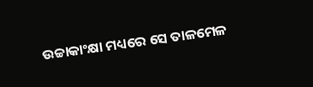ଉଚ୍ଚାକାଂକ୍ଷା ମଧ୍ୟରେ ସେ ତାଳମେଳ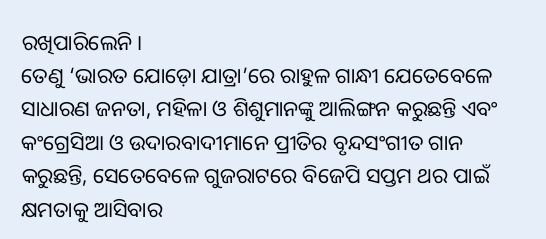ରଖିପାରିଲେନି।
ତେଣୁ ‘ଭାରତ ଯୋଡ଼ୋ ଯାତ୍ରା’ରେ ରାହୁଳ ଗାନ୍ଧୀ ଯେତେବେଳେ ସାଧାରଣ ଜନତା, ମହିଳା ଓ ଶିଶୁମାନଙ୍କୁ ଆଲିଙ୍ଗନ କରୁଛନ୍ତି ଏବଂ କଂଗ୍ରେସିଆ ଓ ଉଦାରବାଦୀମାନେ ପ୍ରୀତିର ବୃନ୍ଦସଂଗୀତ ଗାନ କରୁଛନ୍ତି, ସେତେବେଳେ ଗୁଜରାଟରେ ବିଜେପି ସପ୍ତମ ଥର ପାଇଁ କ୍ଷମତାକୁ ଆସିବାର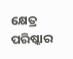କ୍ଷେତ୍ର ପରିଷ୍କାର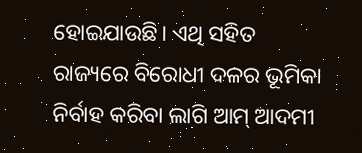ହୋଇଯାଉଛି। ଏଥି ସହିତ ରାଜ୍ୟରେ ବିରୋଧୀ ଦଳର ଭୂମିକା ନିର୍ବାହ କରିବା ଲାଗି ଆମ୍ ଆଦମୀ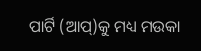ପାର୍ଟି (ଆପ୍)କୁ ମଧ୍ୟ ମଉକା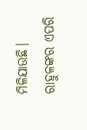ମିଳିଯାଉଛି। ରାହୁଳଙ୍କର ଏପରି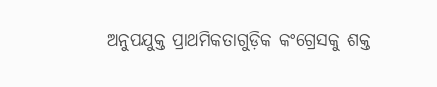ଅନୁପଯୁକ୍ତ ପ୍ରାଥମିକତାଗୁଡ଼ିକ କଂଗ୍ରେସକୁ ଶକ୍ତ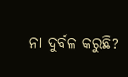ନା ଦୁର୍ବଳ କରୁଛି?